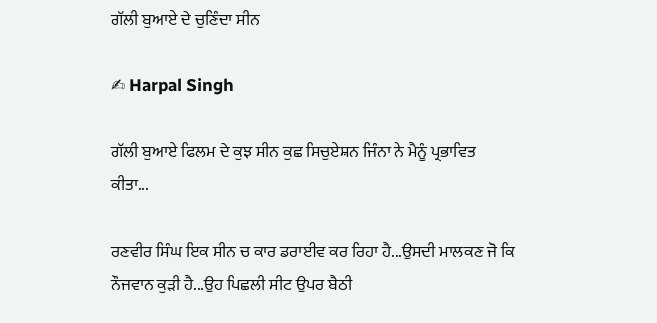ਗੱਲੀ ਬੁਆਏ ਦੇ ਚੁਣਿੰਦਾ ਸੀਨ

✍ Harpal Singh

ਗੱਲੀ ਬੁਆਏ ਫਿਲਮ ਦੇ ਕੁਝ ਸੀਨ ਕੁਛ ਸਿਚੁਏਸ਼ਨ ਜਿੰਨਾ ਨੇ ਮੈਨੂੰ ਪ੍ਰਭਾਵਿਤ ਕੀਤਾ...

ਰਣਵੀਰ ਸਿੰਘ ਇਕ ਸੀਨ ਚ ਕਾਰ ਡਰਾਈਵ ਕਰ ਰਿਹਾ ਹੈ...ਉਸਦੀ ਮਾਲਕਣ ਜੋ ਕਿ ਨੌਜਵਾਨ ਕੁੜੀ ਹੈ...ਉਹ ਪਿਛਲੀ ਸੀਟ ਉਪਰ ਬੈਠੀ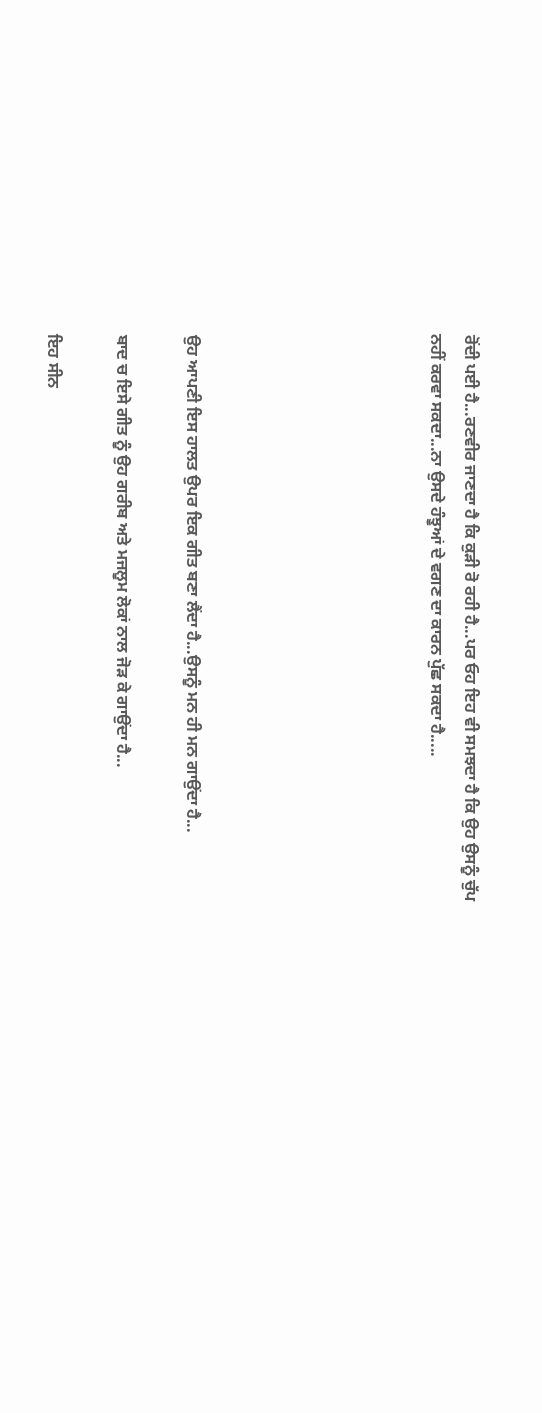ਰੋਂਦੀ ਪਈ ਹੈ...ਰਣਵੀਰ ਜਾਣਦਾ ਹੈ ਕਿ ਕੁੜੀ ਰੋ ਰਹੀ ਹੈ...ਪਰ ਓਹ ਇਹ ਵੀ ਸਮਝਦਾ ਹੈ ਕਿ ਉਹ ਉਸਨੂੰ ਚੁੱਪ ਨਹੀਂ ਕਰਵਾ ਸਕਦਾ...ਨਾ ਉਸਦੇ ਹੰਝੂਆਂ ਦੇ ਵਗਣ ਦਾ ਕਾਰਨ ਪੁੱਛ ਸਕਦਾ ਹੈ.....






ਉਹ ਆਪਣੀ ਇਸ ਹਾਲਤ ਉਪਰ ਇਕ ਗੀਤ ਬਣਾ ਲੈਂਦਾ ਹੈ...ਉਸਨੂੰ ਮਨ ਹੀ ਮਨ ਗਾਉਂਦਾ ਹੈ...

ਬਾਦ ਚ ਇਸੇ ਗੀਤ ਨੂੰ ਉਹ ਗਰੀਬ ਅਤੇ ਮਜਲੂਮ ਲੋਕਾਂ ਨਾਲ ਜੋੜ ਕੇ ਗਾਉਂਦਾ ਹੈ...

ਇਹ ਸੀਨ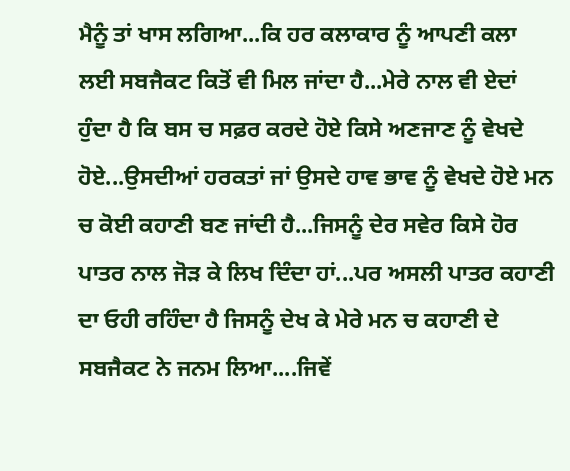ਮੈਨੂੰ ਤਾਂ ਖਾਸ ਲਗਿਆ...ਕਿ ਹਰ ਕਲਾਕਾਰ ਨੂੰ ਆਪਣੀ ਕਲਾ ਲਈ ਸਬਜੈਕਟ ਕਿਤੋਂ ਵੀ ਮਿਲ ਜਾਂਦਾ ਹੈ...ਮੇਰੇ ਨਾਲ ਵੀ ਏਦਾਂ ਹੁੰਦਾ ਹੈ ਕਿ ਬਸ ਚ ਸਫ਼ਰ ਕਰਦੇ ਹੋਏ ਕਿਸੇ ਅਣਜਾਣ ਨੂੰ ਵੇਖਦੇ ਹੋਏ...ਉਸਦੀਆਂ ਹਰਕਤਾਂ ਜਾਂ ਉਸਦੇ ਹਾਵ ਭਾਵ ਨੂੰ ਵੇਖਦੇ ਹੋਏ ਮਨ ਚ ਕੋਈ ਕਹਾਣੀ ਬਣ ਜਾਂਦੀ ਹੈ...ਜਿਸਨੂੰ ਦੇਰ ਸਵੇਰ ਕਿਸੇ ਹੋਰ ਪਾਤਰ ਨਾਲ ਜੋੜ ਕੇ ਲਿਖ ਦਿੰਦਾ ਹਾਂ...ਪਰ ਅਸਲੀ ਪਾਤਰ ਕਹਾਣੀ ਦਾ ਓਹੀ ਰਹਿੰਦਾ ਹੈ ਜਿਸਨੂੰ ਦੇਖ ਕੇ ਮੇਰੇ ਮਨ ਚ ਕਹਾਣੀ ਦੇ ਸਬਜੈਕਟ ਨੇ ਜਨਮ ਲਿਆ....ਜਿਵੇਂ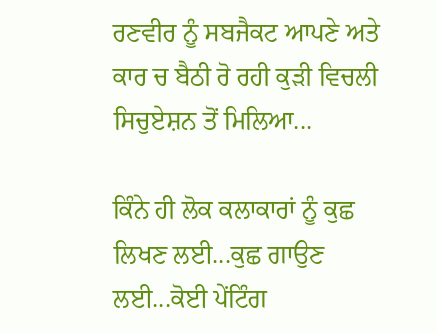ਰਣਵੀਰ ਨੂੰ ਸਬਜੈਕਟ ਆਪਣੇ ਅਤੇ ਕਾਰ ਚ ਬੈਠੀ ਰੋ ਰਹੀ ਕੁੜੀ ਵਿਚਲੀ ਸਿਚੁਏਸ਼ਨ ਤੋਂ ਮਿਲਿਆ...

ਕਿੰਨੇ ਹੀ ਲੋਕ ਕਲਾਕਾਰਾਂ ਨੂੰ ਕੁਛ ਲਿਖਣ ਲਈ...ਕੁਛ ਗਾਉਣ ਲਈ...ਕੋਈ ਪੇਂਟਿੰਗ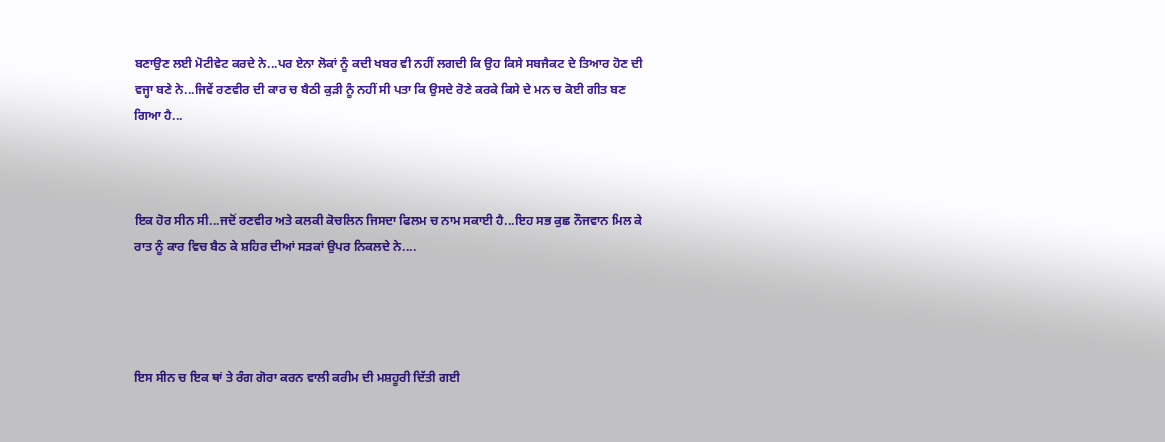ਬਣਾਉਣ ਲਈ ਮੋਟੀਵੇਟ ਕਰਦੇ ਨੇ...ਪਰ ਏਨਾ ਲੋਕਾਂ ਨੂੰ ਕਦੀ ਖਬਰ ਵੀ ਨਹੀਂ ਲਗਦੀ ਕਿ ਉਹ ਕਿਸੇ ਸਬਜੈਕਟ ਦੇ ਤਿਆਰ ਹੋਣ ਦੀ ਵਜ੍ਹਾ ਬਣੇ ਨੇ...ਜਿਵੇਂ ਰਣਵੀਰ ਦੀ ਕਾਰ ਚ ਬੈਠੀ ਕੁੜੀ ਨੂੰ ਨਹੀਂ ਸੀ ਪਤਾ ਕਿ ਉਸਦੇ ਰੋਣੇ ਕਰਕੇ ਕਿਸੇ ਦੇ ਮਨ ਚ ਕੋਈ ਗੀਤ ਬਣ ਗਿਆ ਹੈ...



ਇਕ ਹੋਰ ਸੀਨ ਸੀ...ਜਦੋਂ ਰਣਵੀਰ ਅਤੇ ਕਲਕੀ ਕੋਚਲਿਨ ਜਿਸਦਾ ਫਿਲਮ ਚ ਨਾਮ ਸਕਾਈ ਹੈ...ਇਹ ਸਭ ਕੁਛ ਨੌਜਵਾਨ ਮਿਲ ਕੇ ਰਾਤ ਨੂੰ ਕਾਰ ਵਿਚ ਬੈਠ ਕੇ ਸ਼ਹਿਰ ਦੀਆਂ ਸੜਕਾਂ ਉਪਰ ਨਿਕਲਦੇ ਨੇ....




ਇਸ ਸੀਨ ਚ ਇਕ ਥਾਂ ਤੇ ਰੰਗ ਗੋਰਾ ਕਰਨ ਵਾਲੀ ਕਰੀਮ ਦੀ ਮਸ਼ਹੂਰੀ ਦਿੱਤੀ ਗਈ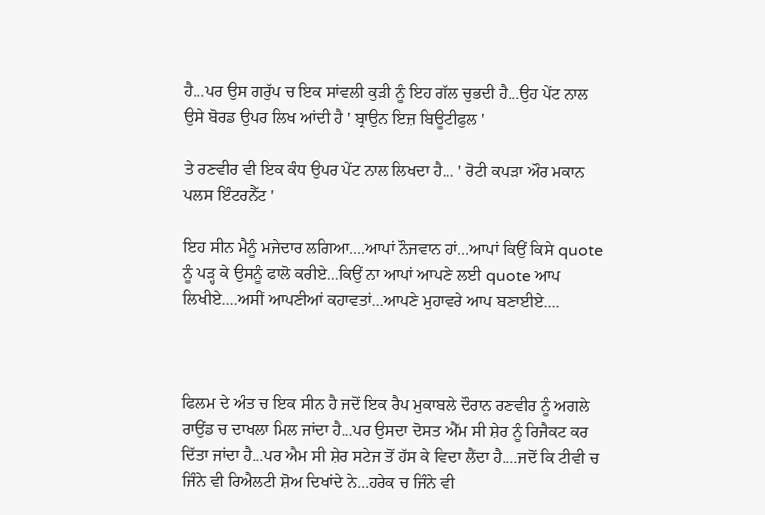ਹੈ...ਪਰ ਉਸ ਗਰੁੱਪ ਚ ਇਕ ਸਾਂਵਲੀ ਕੁੜੀ ਨੂੰ ਇਹ ਗੱਲ ਚੁਭਦੀ ਹੈ...ਉਹ ਪੇਂਟ ਨਾਲ ਉਸੇ ਬੋਰਡ ਉਪਰ ਲਿਖ ਆਂਦੀ ਹੈ ' ਬ੍ਰਾਉਨ ਇਜ਼ ਬਿਊਟੀਫੁਲ '

ਤੇ ਰਣਵੀਰ ਵੀ ਇਕ ਕੰਧ ਉਪਰ ਪੇਂਟ ਨਾਲ ਲਿਖਦਾ ਹੈ... ' ਰੋਟੀ ਕਪੜਾ ਔਰ ਮਕਾਨ ਪਲਸ ਇੰਟਰਨੈੱਟ '

ਇਹ ਸੀਨ ਮੈਨੂੰ ਮਜੇਦਾਰ ਲਗਿਆ....ਆਪਾਂ ਨੌਜਵਾਨ ਹਾਂ...ਆਪਾਂ ਕਿਉਂ ਕਿਸੇ quote ਨੂੰ ਪੜ੍ਹ ਕੇ ਉਸਨੂੰ ਫਾਲੋ ਕਰੀਏ...ਕਿਉਂ ਨਾ ਆਪਾਂ ਆਪਣੇ ਲਈ quote ਆਪ ਲਿਖੀਏ....ਅਸੀਂ ਆਪਣੀਆਂ ਕਹਾਵਤਾਂ...ਆਪਣੇ ਮੁਹਾਵਰੇ ਆਪ ਬਣਾਈਏ....



ਫਿਲਮ ਦੇ ਅੰਤ ਚ ਇਕ ਸੀਨ ਹੈ ਜਦੋਂ ਇਕ ਰੈਪ ਮੁਕਾਬਲੇ ਦੌਰਾਨ ਰਣਵੀਰ ਨੂੰ ਅਗਲੇ ਰਾਉਂਡ ਚ ਦਾਖਲਾ ਮਿਲ ਜਾਂਦਾ ਹੈ...ਪਰ ਉਸਦਾ ਦੋਸਤ ਐੱਮ ਸੀ ਸ਼ੇਰ ਨੂੰ ਰਿਜੈਕਟ ਕਰ ਦਿੱਤਾ ਜਾਂਦਾ ਹੈ...ਪਰ ਐਮ ਸੀ ਸ਼ੇਰ ਸਟੇਜ ਤੋਂ ਹੱਸ ਕੇ ਵਿਦਾ ਲੈਂਦਾ ਹੈ....ਜਦੋਂ ਕਿ ਟੀਵੀ ਚ ਜਿੰਨੇ ਵੀ ਰਿਐਲਟੀ ਸ਼ੋਅ ਦਿਖਾਂਦੇ ਨੇ...ਹਰੇਕ ਚ ਜਿੰਨੇ ਵੀ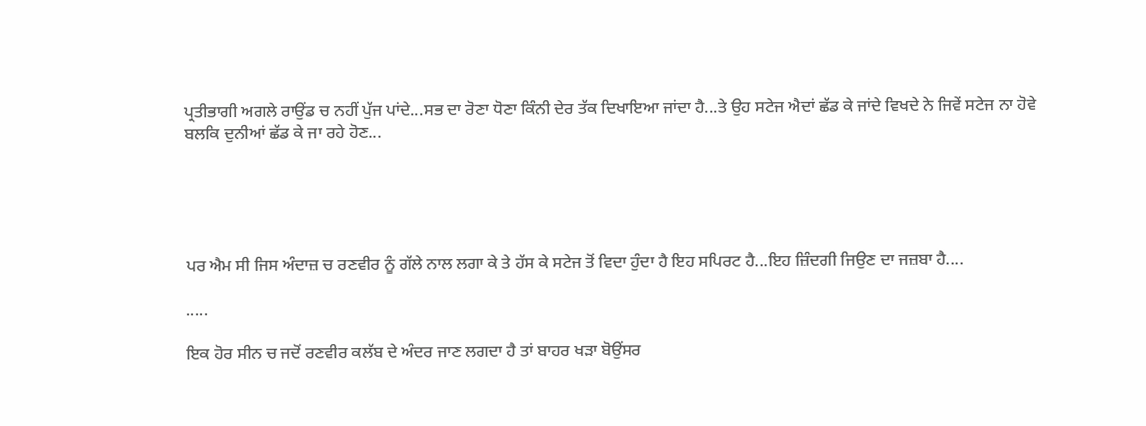ਪ੍ਰਤੀਭਾਗੀ ਅਗਲੇ ਰਾਉਂਡ ਚ ਨਹੀਂ ਪੁੱਜ ਪਾਂਦੇ...ਸਭ ਦਾ ਰੋਣਾ ਧੋਣਾ ਕਿੰਨੀ ਦੇਰ ਤੱਕ ਦਿਖਾਇਆ ਜਾਂਦਾ ਹੈ...ਤੇ ਉਹ ਸਟੇਜ ਐਦਾਂ ਛੱਡ ਕੇ ਜਾਂਦੇ ਵਿਖਦੇ ਨੇ ਜਿਵੇਂ ਸਟੇਜ ਨਾ ਹੋਵੇ ਬਲਕਿ ਦੁਨੀਆਂ ਛੱਡ ਕੇ ਜਾ ਰਹੇ ਹੋਣ...





ਪਰ ਐਮ ਸੀ ਜਿਸ ਅੰਦਾਜ਼ ਚ ਰਣਵੀਰ ਨੂੰ ਗੱਲੇ ਨਾਲ ਲਗਾ ਕੇ ਤੇ ਹੱਸ ਕੇ ਸਟੇਜ ਤੋਂ ਵਿਦਾ ਹੁੰਦਾ ਹੈ ਇਹ ਸਪਿਰਟ ਹੈ...ਇਹ ਜ਼ਿੰਦਗੀ ਜਿਉਣ ਦਾ ਜਜ਼ਬਾ ਹੈ....

.....

ਇਕ ਹੋਰ ਸੀਨ ਚ ਜਦੋਂ ਰਣਵੀਰ ਕਲੱਬ ਦੇ ਅੰਦਰ ਜਾਣ ਲਗਦਾ ਹੈ ਤਾਂ ਬਾਹਰ ਖੜਾ ਬੋਉਂਸਰ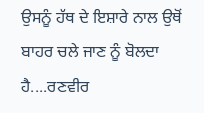ਉਸਨੂੰ ਹੱਥ ਦੇ ਇਸ਼ਾਰੇ ਨਾਲ ਉਥੋਂ ਬਾਹਰ ਚਲੇ ਜਾਣ ਨੂੰ ਬੋਲਦਾ ਹੈ....ਰਣਵੀਰ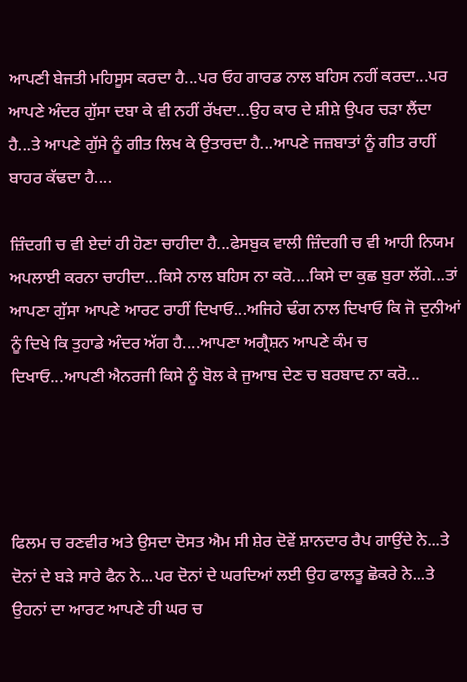ਆਪਣੀ ਬੇਜਤੀ ਮਹਿਸੂਸ ਕਰਦਾ ਹੈ...ਪਰ ਓਹ ਗਾਰਡ ਨਾਲ ਬਹਿਸ ਨਹੀਂ ਕਰਦਾ...ਪਰ ਆਪਣੇ ਅੰਦਰ ਗੁੱਸਾ ਦਬਾ ਕੇ ਵੀ ਨਹੀਂ ਰੱਖਦਾ...ਉਹ ਕਾਰ ਦੇ ਸ਼ੀਸ਼ੇ ਉਪਰ ਚੜਾ ਲੈਂਦਾ ਹੈ...ਤੇ ਆਪਣੇ ਗੁੱਸੇ ਨੂੰ ਗੀਤ ਲਿਖ ਕੇ ਉਤਾਰਦਾ ਹੈ...ਆਪਣੇ ਜਜ਼ਬਾਤਾਂ ਨੂੰ ਗੀਤ ਰਾਹੀਂ ਬਾਹਰ ਕੱਢਦਾ ਹੈ....

ਜ਼ਿੰਦਗੀ ਚ ਵੀ ਏਦਾਂ ਹੀ ਹੋਣਾ ਚਾਹੀਦਾ ਹੈ...ਫੇਸਬੁਕ ਵਾਲੀ ਜ਼ਿੰਦਗੀ ਚ ਵੀ ਆਹੀ ਨਿਯਮ ਅਪਲਾਈ ਕਰਨਾ ਚਾਹੀਦਾ...ਕਿਸੇ ਨਾਲ ਬਹਿਸ ਨਾ ਕਰੋ....ਕਿਸੇ ਦਾ ਕੁਛ ਬੁਰਾ ਲੱਗੇ...ਤਾਂ ਆਪਣਾ ਗੁੱਸਾ ਆਪਣੇ ਆਰਟ ਰਾਹੀਂ ਦਿਖਾਓ...ਅਜਿਹੇ ਢੰਗ ਨਾਲ ਦਿਖਾਓ ਕਿ ਜੋ ਦੁਨੀਆਂ ਨੂੰ ਦਿਖੇ ਕਿ ਤੁਹਾਡੇ ਅੰਦਰ ਅੱਗ ਹੈ....ਆਪਣਾ ਅਗ੍ਰੈਸ਼ਨ ਆਪਣੇ ਕੰਮ ਚ ਦਿਖਾਓ...ਆਪਣੀ ਐਨਰਜੀ ਕਿਸੇ ਨੂੰ ਬੋਲ ਕੇ ਜੁਆਬ ਦੇਣ ਚ ਬਰਬਾਦ ਨਾ ਕਰੋ...




ਫਿਲਮ ਚ ਰਣਵੀਰ ਅਤੇ ਉਸਦਾ ਦੋਸਤ ਐਮ ਸੀ ਸ਼ੇਰ ਦੋਵੇਂ ਸ਼ਾਨਦਾਰ ਰੈਪ ਗਾਉਂਦੇ ਨੇ...ਤੇ ਦੋਨਾਂ ਦੇ ਬੜੇ ਸਾਰੇ ਫੈਨ ਨੇ...ਪਰ ਦੋਨਾਂ ਦੇ ਘਰਦਿਆਂ ਲਈ ਉਹ ਫਾਲਤੂ ਛੋਕਰੇ ਨੇ...ਤੇ ਉਹਨਾਂ ਦਾ ਆਰਟ ਆਪਣੇ ਹੀ ਘਰ ਚ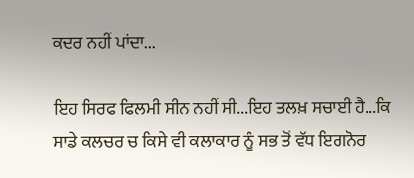ਕਦਰ ਨਹੀਂ ਪਾਂਦਾ...

ਇਹ ਸਿਰਫ ਫਿਲਮੀ ਸੀਨ ਨਹੀਂ ਸੀ...ਇਹ ਤਲਖ਼ ਸਚਾਈ ਹੈ...ਕਿ ਸਾਡੇ ਕਲਚਰ ਚ ਕਿਸੇ ਵੀ ਕਲਾਕਾਰ ਨੂੰ ਸਭ ਤੋਂ ਵੱਧ ਇਗਨੋਰ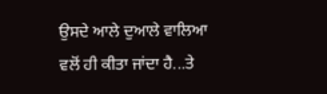ਉਸਦੇ ਆਲੇ ਦੁਆਲੇ ਵਾਲਿਆ ਵਲੋਂ ਹੀ ਕੀਤਾ ਜਾਂਦਾ ਹੈ...ਤੇ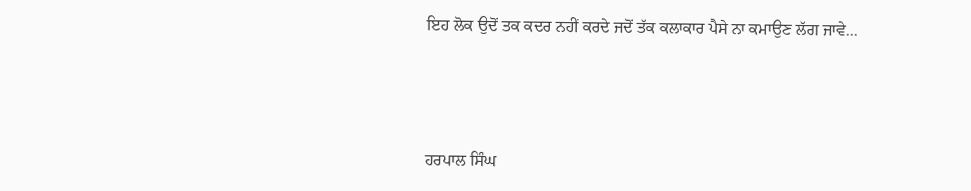ਇਹ ਲੋਕ ਉਦੋਂ ਤਕ ਕਦਰ ਨਹੀਂ ਕਰਦੇ ਜਦੋਂ ਤੱਕ ਕਲਾਕਾਰ ਪੈਸੇ ਨਾ ਕਮਾਉਣ ਲੱਗ ਜਾਵੇ...



ਹਰਪਾਲ ਸਿੰਘ